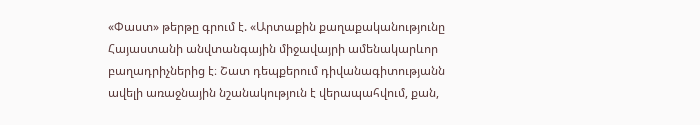«Փաստ» թերթը գրում է. «Արտաքին քաղաքականությունը Հայաստանի անվտանգային միջավայրի ամենակարևոր բաղադրիչներից է։ Շատ դեպքերում դիվանագիտությանն ավելի առաջնային նշանակություն է վերապահվում, քան,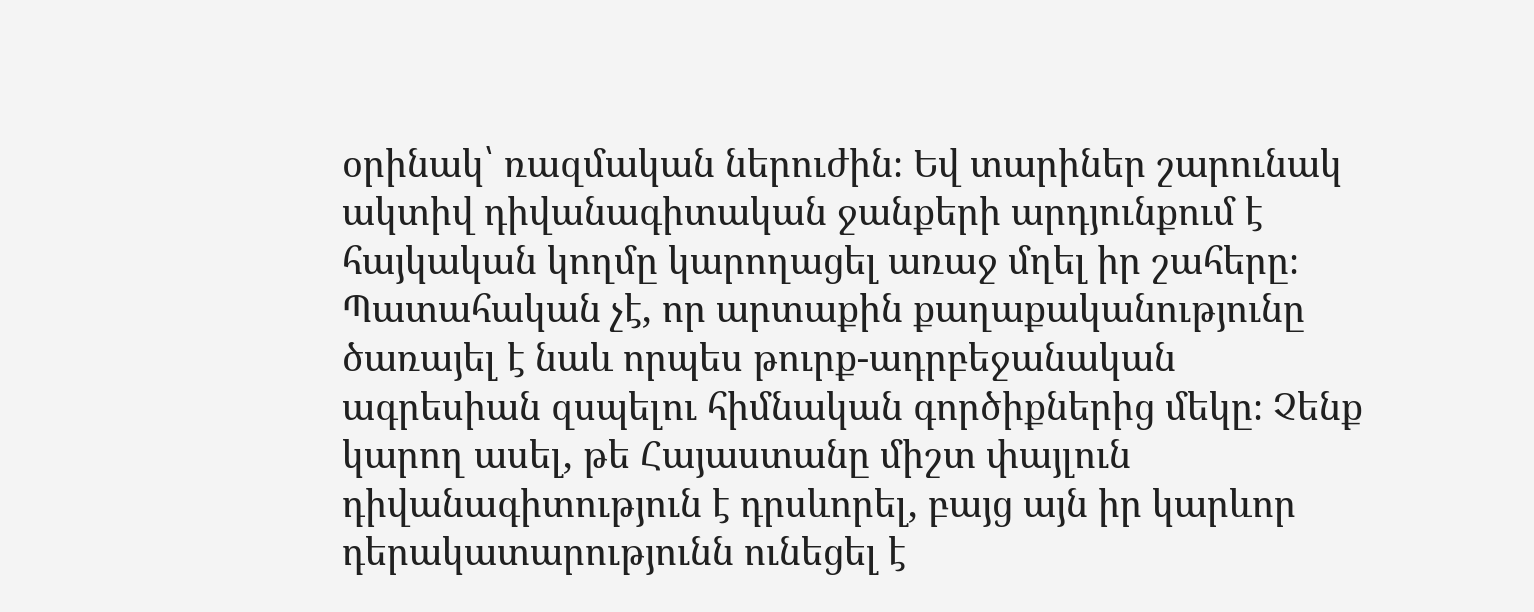օրինակ՝ ռազմական ներուժին։ Եվ տարիներ շարունակ ակտիվ դիվանագիտական ջանքերի արդյունքում է հայկական կողմը կարողացել առաջ մղել իր շահերը։ Պատահական չէ, որ արտաքին քաղաքականությունը ծառայել է նաև որպես թուրք-ադրբեջանական ագրեսիան զսպելու հիմնական գործիքներից մեկը։ Չենք կարող ասել, թե Հայաստանը միշտ փայլուն դիվանագիտություն է դրսևորել, բայց այն իր կարևոր դերակատարությունն ունեցել է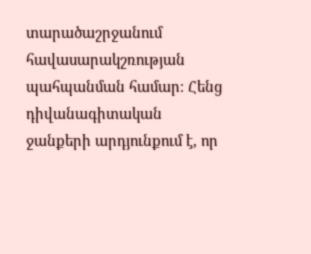տարածաշրջանում հավասարակշռության պահպանման համար։ Հենց դիվանագիտական ջանքերի արդյունքում է, որ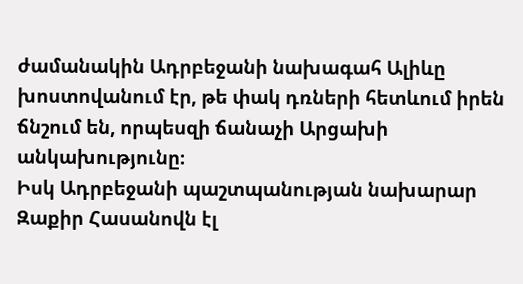ժամանակին Ադրբեջանի նախագահ Ալիևը խոստովանում էր, թե փակ դռների հետևում իրեն ճնշում են, որպեսզի ճանաչի Արցախի անկախությունը։
Իսկ Ադրբեջանի պաշտպանության նախարար Զաքիր Հասանովն էլ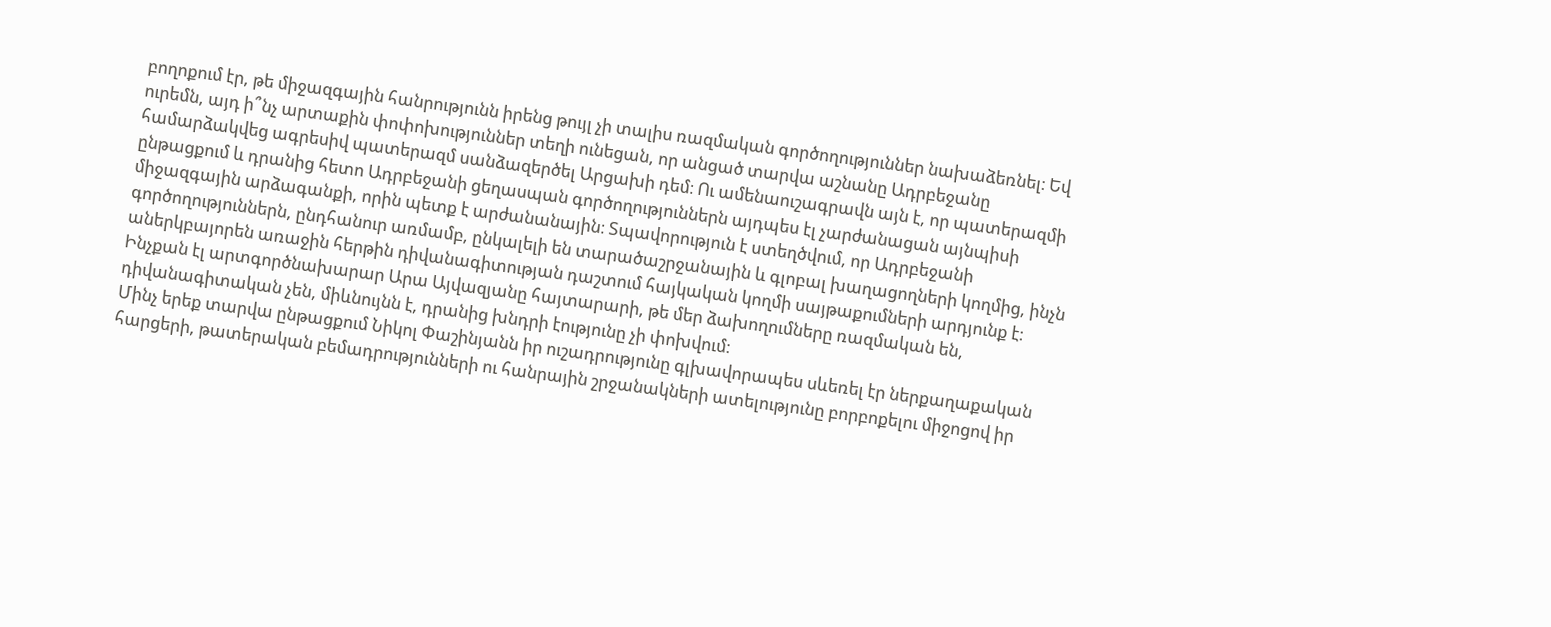բողոքում էր, թե միջազգային հանրությունն իրենց թույլ չի տալիս ռազմական գործողություններ նախաձեռնել։ Եվ ուրեմն, այդ ի՞նչ արտաքին փոփոխություններ տեղի ունեցան, որ անցած տարվա աշնանը Ադրբեջանը համարձակվեց ագրեսիվ պատերազմ սանձազերծել Արցախի դեմ։ Ու ամենաուշագրավն այն է, որ պատերազմի ընթացքում և դրանից հետո Ադրբեջանի ցեղասպան գործողություններն այդպես էլ չարժանացան այնպիսի միջազգային արձագանքի, որին պետք է արժանանային։ Տպավորություն է ստեղծվում, որ Ադրբեջանի գործողություններն, ընդհանուր առմամբ, ընկալելի են տարածաշրջանային և գլոբալ խաղացողների կողմից, ինչն աներկբայորեն առաջին հերթին դիվանագիտության դաշտում հայկական կողմի սայթաքումների արդյունք է։ Ինչքան էլ արտգործնախարար Արա Այվազյանը հայտարարի, թե մեր ձախողումները ռազմական են, դիվանագիտական չեն, միևնույնն է, դրանից խնդրի էությունը չի փոխվում։
Մինչ երեք տարվա ընթացքում Նիկոլ Փաշինյանն իր ուշադրությունը գլխավորապես սևեռել էր ներքաղաքական հարցերի, թատերական բեմադրությունների ու հանրային շրջանակների ատելությունը բորբոքելու միջոցով իր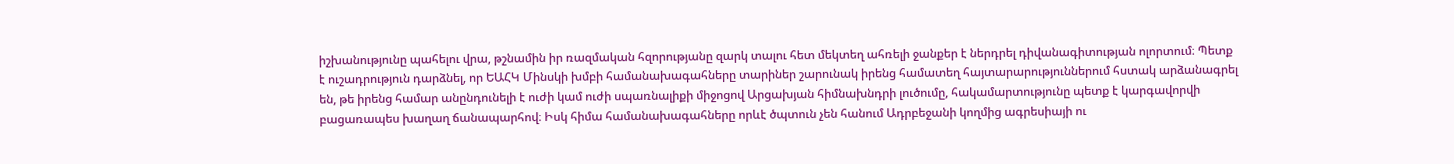իշխանությունը պահելու վրա, թշնամին իր ռազմական հզորությանը զարկ տալու հետ մեկտեղ ահռելի ջանքեր է ներդրել դիվանագիտության ոլորտում։ Պետք է ուշադրություն դարձնել, որ ԵԱՀԿ Մինսկի խմբի համանախագահները տարիներ շարունակ իրենց համատեղ հայտարարություններում հստակ արձանագրել են, թե իրենց համար անընդունելի է ուժի կամ ուժի սպառնալիքի միջոցով Արցախյան հիմնախնդրի լուծումը, հակամարտությունը պետք է կարգավորվի բացառապես խաղաղ ճանապարհով։ Իսկ հիմա համանախագահները որևէ ծպտուն չեն հանում Ադրբեջանի կողմից ագրեսիայի ու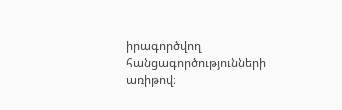իրագործվող հանցագործությունների առիթով։